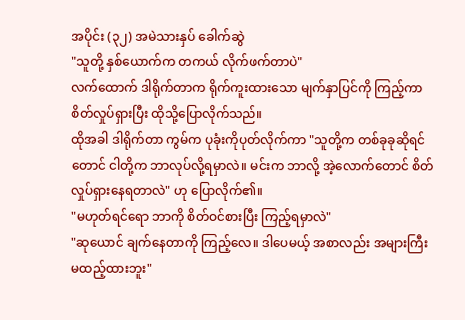အပိုင်း (၃၂) အမဲသားနှပ် ခေါက်ဆွဲ
"သူတို့ နှစ်ယောက်က တကယ် လိုက်ဖက်တာပဲ"
လက်ထောက် ဒါရိုက်တာက ရိုက်ကူးထားသော မျက်နှာပြင်ကို ကြည့်ကာ စိတ်လှုပ်ရှားပြီး ထိုသို့ပြောလိုက်သည်။
ထိုအခါ ဒါရိုက်တာ ကွမ်က ပုခုံးကိုပုတ်လိုက်ကာ "သူတို့က တစ်ခုခုဆိုရင်တောင် ငါတို့က ဘာလုပ်လို့ရမှာလဲ။ မင်းက ဘာလို့ အဲ့လောက်တောင် စိတ်လှုပ်ရှားနေရတာလဲ" ဟု ပြောလိုက်၏။
"မဟုတ်ရင်ရော ဘာကို စိတ်ဝင်စားပြီး ကြည့်ရမှာလဲ"
"ဆုယောင် ချက်နေတာကို ကြည့်လေ။ ဒါပေမယ့် အစာလည်း အများကြီး မထည့်ထားဘူး"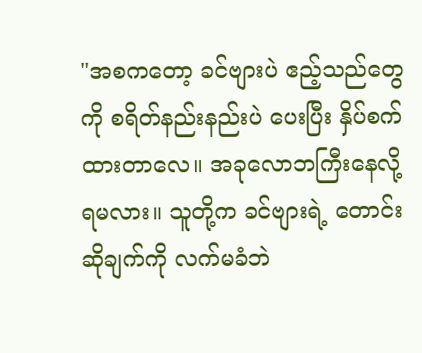"အစကတော့ ခင်ဗျားပဲ ဧည့်သည်တွေကို စရိတ်နည်းနည်းပဲ ပေးပြီး နှိပ်စက်ထားတာလေ။ အခုလောဘကြီးနေလို့ ရမလား။ သူတို့က ခင်ဗျားရဲ့ တောင်းဆိုချက်ကို လက်မခံဘဲ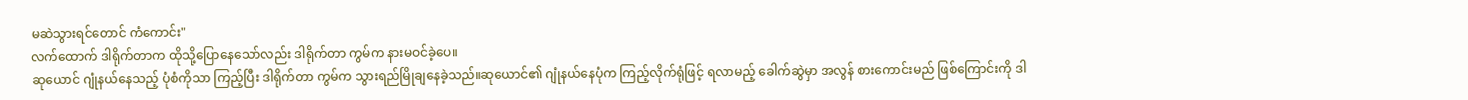မဆဲသွားရင်တောင် ကံကောင်း"
လက်ထောက် ဒါရိုက်တာက ထိုသို့ပြောနေသော်လည်း ဒါရိုက်တာ ကွမ်က နားမဝင်ခဲ့ပေ။
ဆုယောင် ဂျုံနယ်နေသည့် ပုံစံကိုသာ ကြည့်ပြီး ဒါရိုက်တာ ကွမ်က သွားရည်မြိုချနေခဲ့သည်။ဆုယောင်၏ ဂျုံနယ်နေပုံက ကြည့်လိုက်ရုံဖြင့် ရလာမည့် ခေါက်ဆွဲမှာ အလွန် စားကောင်းမည် ဖြစ်ကြောင်းကို ဒါ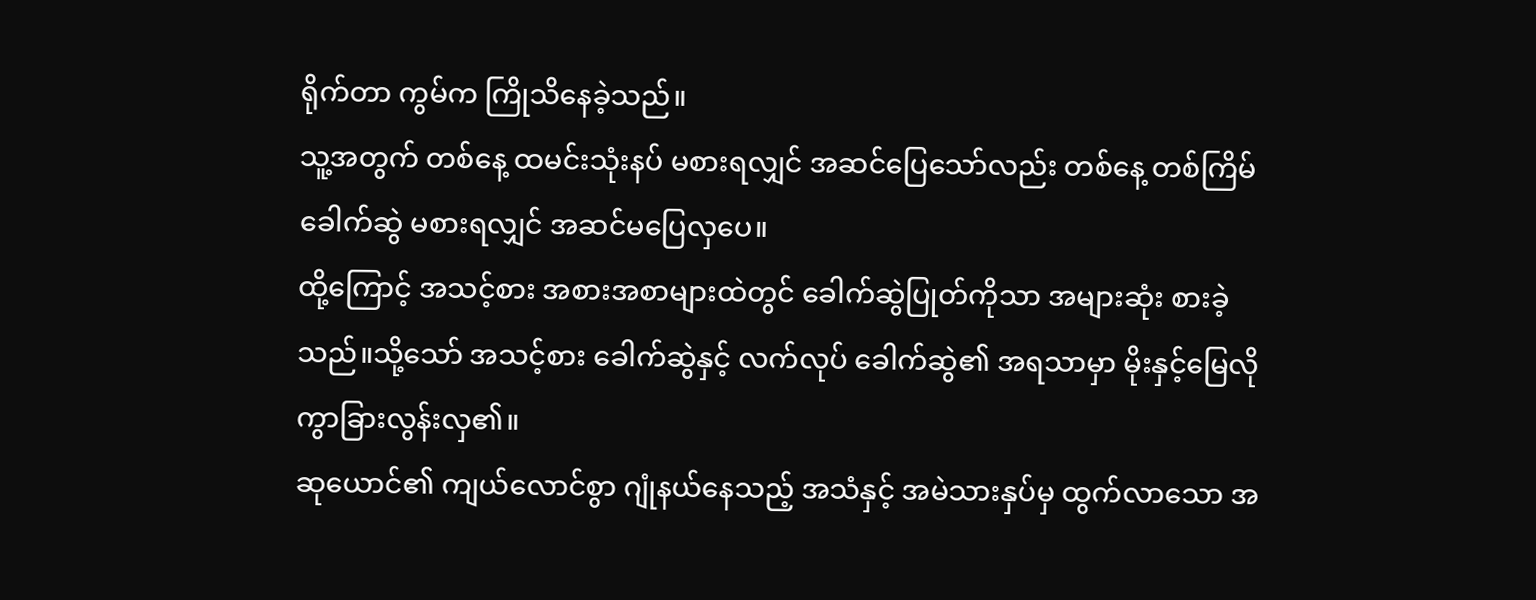ရိုက်တာ ကွမ်က ကြိုသိနေခဲ့သည်။
သူ့အတွက် တစ်နေ့ ထမင်းသုံးနပ် မစားရလျှင် အဆင်ပြေသော်လည်း တစ်နေ့ တစ်ကြိမ် ခေါက်ဆွဲ မစားရလျှင် အဆင်မပြေလှပေ။
ထို့ကြောင့် အသင့်စား အစားအစာများထဲတွင် ခေါက်ဆွဲပြုတ်ကိုသာ အများဆုံး စားခဲ့သည်။သို့သော် အသင့်စား ခေါက်ဆွဲနှင့် လက်လုပ် ခေါက်ဆွဲ၏ အရသာမှာ မိုးနှင့်မြေလို ကွာခြားလွန်းလှ၏။
ဆုယောင်၏ ကျယ်လောင်စွာ ဂျုံနယ်နေသည့် အသံနှင့် အမဲသားနှပ်မှ ထွက်လာသော အ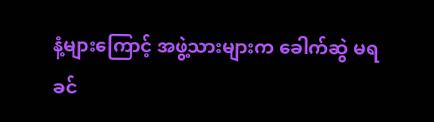နံ့များကြောင့် အဖွဲ့သားများက ခေါက်ဆွဲ မရခင်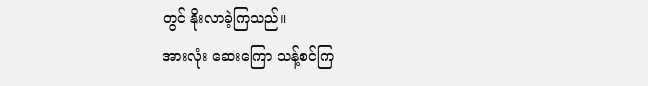တွင် နိုးလာခဲ့ကြသည်။
အားလုံး ဆေးကြော သန့်စင်ကြ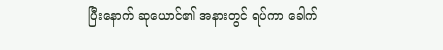ပြီးနောက် ဆုယောင်၏ အနားတွင် ရပ်ကာ ခေါက်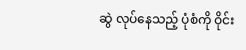ဆွဲ လုပ်နေသည့် ပုံစံကို ဝိုင်း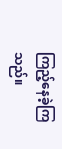ကြည့်နေခဲ့ကြသည်။